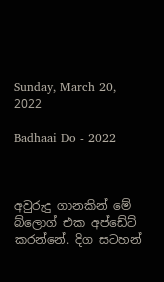Sunday, March 20, 2022

Badhaai Do - 2022



අවුරුදු ගානකින් මේ බ්ලොග් එක අප්ඩේට් කරන්නේ. දිග සටහන්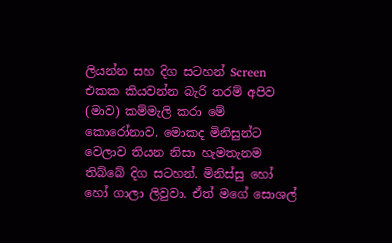ලියන්න සහ දිග සටහන් Screen එකක කියවන්න බැරි තරම් අපිව (මාව) කම්මැලි කරා මේ කොරෝනාව. මොකද මිනිසුන්ට වෙලාව තියන නිසා හැමතැනම තිබ්බේ දිග සටහන්. මිනිස්සු හෝ හෝ ගාලා ලිවුවා. ඒත් මගේ සොශල්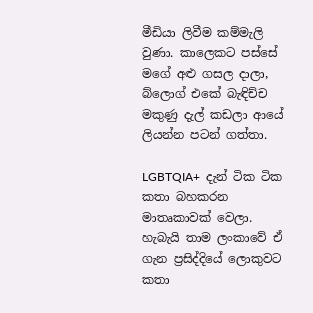මීඩියා ලිවීම කම්මැලි වුණා. කාලෙකට පස්සේ මගේ අළු ගසල දාලා, බ්ලොග් එකේ බැඳිච්ච මකුණු දැල් කඩලා ආයේ ලියන්න පටන් ගත්තා.

LGBTQIA+  දැන් ටික ටික කතා බහකරන මාතෘකාවක් වෙලා. හැබැයි තාම ලංකාවේ ඒ ගැන ප්‍රසිද්දියේ ලොකුවට කතා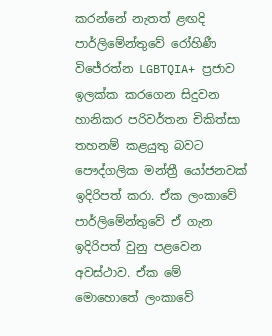කරන්නේ නැතත් ළඟදි පාර්ලිමේන්තුවේ රෝහිණී විජේරත්න LGBTQIA+ ප්‍රජාව ඉලක්ක කරගෙන සිදුවන හානිකර පරිවර්තන චිකිත්සා තහනම් කළයුතු බවට පෞද්ගලික මන්ත්‍රී යෝජනවක් ඉදිරිපත් කරා. ඒක ලංකාවේ පාර්ලිමේන්තුවේ ඒ ගැන ඉදිරිපත් වුනු පළවෙන අවස්ථාව. ඒක මේ මොහොතේ ලංකාවේ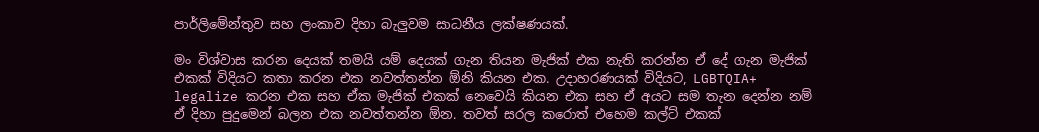පාර්ලිමේන්තුව සහ ලංකාව දිහා බැලුවම සාධනීය ලක්ෂණයක්.

මං විශ්වාස කරන දෙයක් තමයි යම් දෙයක් ගැන තියන මැජික් එක නැති කරන්න ඒ දේ ගැන මැජික් එකක් විදියට කතා කරන එක නවත්තන්න ඕනි කියන එක. උදාහරණයක් විදියට, LGBTQIA+ legalize කරන එක සහ ඒක මැජික් එකක් නෙවෙයි කියන එක සහ ඒ අයට සම තැන දෙන්න නම් ඒ දිහා පුදුමෙන් බලන එක නවත්තන්න ඕන. තවත් සරල කරොත් එහෙම කල්ට් එකක්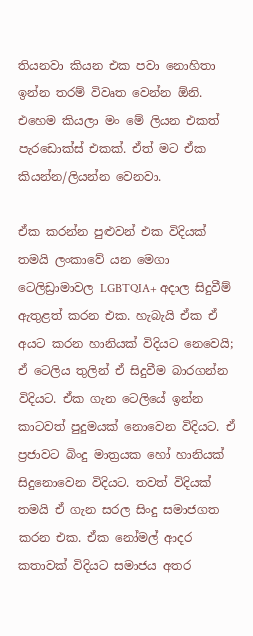තියනවා කියන එක පවා නොහිතා ඉන්න තරම් විවෘත වෙන්න ඕනි. එහෙම කියලා මං මේ ලියන එකත් පැරඩොක්ස් එකක්. ඒත් මට ඒක කියන්න/ලියන්න වෙනවා.

ඒක කරන්න පුළුවන් එක විදියක් තමයි ලංකාවේ යන මෙගා ටෙලිඩ්‍රාමාවල LGBTQIA+ අදාල සිදුවීම් ඇතුළත් කරන එක. හැබැයි ඒක ඒ අයට කරන හානියක් විදියට නෙවෙයි; ඒ ටෙලිය තුලින් ඒ සිදුවීම බාරගන්න විදියට. ඒක ගැන ටෙලියේ ඉන්න කාටවත් පුදුමයක් නොවෙන විදියට. ඒ ප්‍රජාවට බිංදු මාත්‍රයක හෝ හානියක් සිදුනොවෙන විදියට. තවත් විදියක් තමයි ඒ ගැන සරල සිංදු සමාජගත කරන එක. ඒක නෝමල් ආදර කතාවක් විදියට සමාජය අතර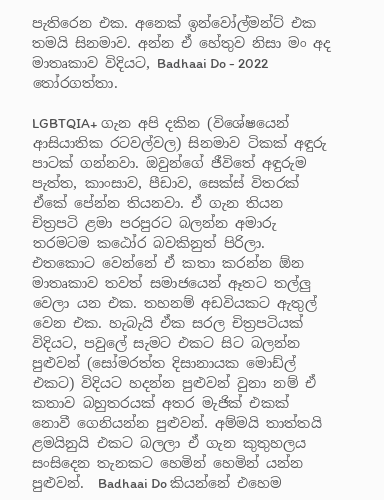පැතිරෙන එක. අනෙක් ඉන්වෝල්මන්ට් එක තමයි සිනමාව. අන්න ඒ හේතුව නිසා මං අද මාතෘකාව විදියට, Badhaai Do - 2022 තෝරගත්තා.

LGBTQIA+ ගැන අපි දකින (විශේෂයෙන් ආසියාතික රටවල්වල) සිනමාව ටිකක් අඳුරු පාටක් ගන්නවා. ඔවුන්ගේ ජීවිතේ අඳුරුම පැත්ත, කාංසාව, පීඩාව, සෙක්ස් විතරක් ඒකේ පේන්න තියනවා. ඒ ගැන තියන චිත්‍රපටි ළමා පරපුරට බලන්න අමාරු තරමටම කඨෝර බවකිනුත් පිරිලා. එතකොට වෙන්නේ ඒ කතා කරන්න ඕන මාතෘකාව තවත් සමාජයෙන් ඈතට තල්ලු වෙලා යන එක. තහනම් අඩවියකට ඇතුල් වෙන එක. හැබැයි ඒක සරල චිත්‍රපටියක් විදියට, පවුලේ සැමට එකට සිට බලන්න පුළුවන් (සෝමරත්ත දිසානායක මොඩ්ල් එකට) විදියට හදන්න පුළුවන් වුනා නම් ඒ කතාව බහුතරයක් අතර මැජික් එකක් නොවී ගෙනියන්න පුළුවන්. අම්මයි තාත්තයි ළමයිනුයි එකට බලලා ඒ ගැන කුතුහලය සංසිදෙන තැනකට හෙමින් හෙමින් යන්න පුළුවන්.  Badhaai Do කියන්නේ එහෙම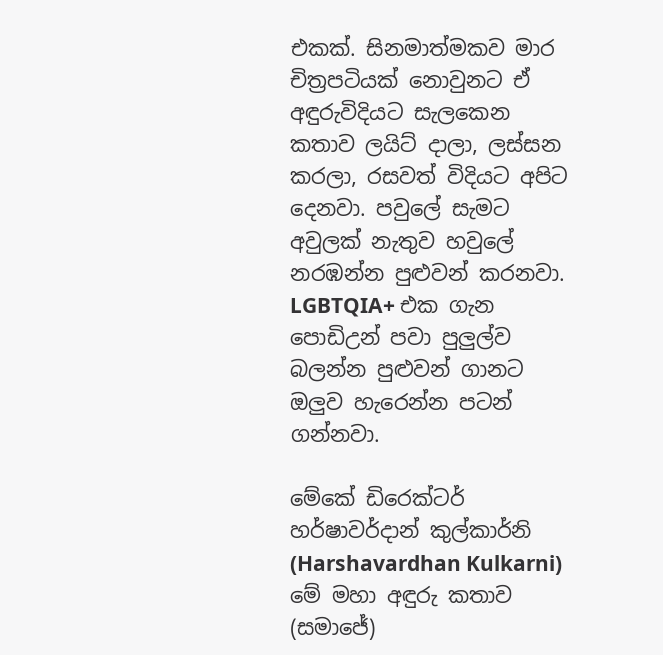එකක්. සිනමාත්මකව මාර චිත්‍රපටියක් නොවුනට ඒ අඳුරුවිදියට සැලකෙන කතාව ලයිට් දාලා, ලස්සන කරලා, රසවත් විදියට අපිට දෙනවා. පවුලේ සැමට අවුලක් නැතුව හවුලේ නරඹන්න පුළුවන් කරනවා. LGBTQIA+ එක ගැන පොඩිඋන් පවා පුලුල්ව බලන්න පුළුවන් ගානට ඔලුව හැරෙන්න පටන් ගන්නවා.

මේකේ ඩිරෙක්ටර් හර්ෂාවර්දාන් කුල්කාර්නි (Harshavardhan Kulkarni) මේ මහා අඳුරු කතාව (සමාජේ)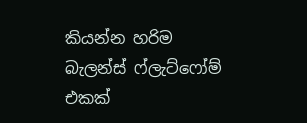කියන්න හරිම බැලන්ස් ෆ්ලැට්ෆෝම් එකක්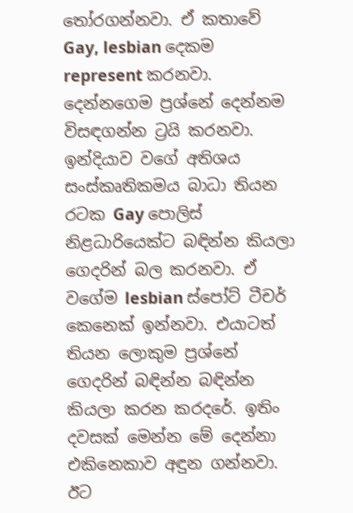තෝරගන්නවා. ඒ කතාවේ Gay, lesbian දෙකම represent කරනවා. දෙන්නගෙම ප්‍රශ්නේ දෙන්නම විසඳගන්න ට්‍රයි කරනවා. ඉන්දියාව වගේ අතිශය සංස්කෘතිකමය බාධා තියන රටක Gay පොලිස් නිළධාරියෙක්ට බඳින්න කියලා ගෙදරින් බල කරනවා. ඒ වගේම lesbian ස්පෝට් ටීචර් කෙනෙක් ඉන්නවා. එයාටත් තියන ලොකුම ප්‍රශ්නේ ගෙදරින් බඳින්න බඳින්න කියලා කරන කරදරේ. ඉතිං දවසක් මෙන්න මේ දෙන්නා එකිනෙකාව අඳුන ගන්නවා. ඊට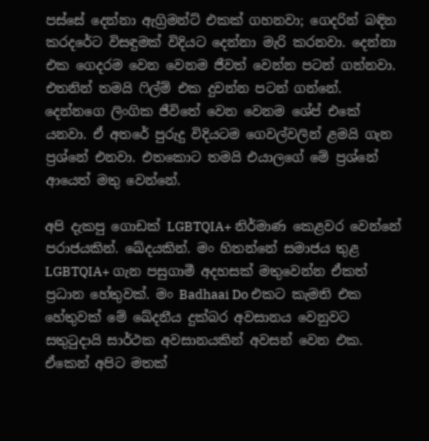පස්සේ දෙන්නා ඇග්‍රිමන්ට් එකක් ගහනවා; ගෙදරින් බඳින කරදරේට විසඳුමක් විදියට දෙන්නා මැරි කරනවා. දෙන්නා එක ගෙදරම වෙන වෙනම ජීවත් වෙන්න පටන් ගන්නවා. එතනින් තමයි ෆිල්ම් එක දුවන්න පටන් ගන්නේ. දෙන්නගෙ ලිංගික ජීවිතේ වෙන වෙනම ශේප් එකේ යනවා. ඒ අතරේ පුරුදු විදියටම ගෙවල්වලින් ළමයි ගැන ප්‍රශ්නේ එනවා. එතකොට තමයි එයාලගේ මේ ප්‍රශ්නේ ආයෙත් මතු වෙන්නේ.

අපි දැකපු ගොඩක් LGBTQIA+ නිර්මාණ කෙළවර වෙන්නේ පරාජයකින්. ඛේදයකින්. මං හිතන්නේ සමාජය තුළ LGBTQIA+ ගැන පසුගාමී අදහසක් මතුවෙන්න ඒකත් ප්‍රධාන හේතුවක්. මං Badhaai Do එකට කැමති එක හේතුවක් මේ ඛේදනීය දුක්බර අවසානය වෙනුවට සතුටුදායි සාර්ථක අවසානයකින් අවසන් වෙන එක. ඒකෙන් අපිට මතක්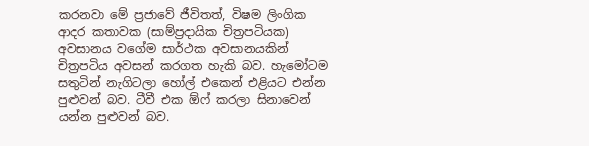කරනවා මේ ප්‍රජාවේ ජීවිතත්, විෂම ලිංගික ආදර කතාවක (සාම්ප්‍රදායික චිත්‍රපටියක) අවසානය වගේම සාර්ථක අවසානයකින් චිත්‍රපටිය අවසන් කරගත හැකි බව. හැමෝටම සතුටින් නැගිටලා හෝල් එකෙන් එළියට එන්න පුළුවන් බව. ටීවී එක ඕෆ් කරලා සිනාවෙන් යන්න පුළුවන් බව.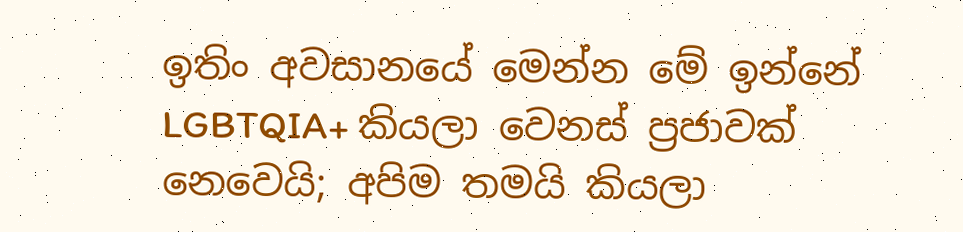ඉතිං අවසානයේ මෙන්න මේ ඉන්නේ LGBTQIA+ කියලා වෙනස් ප්‍රජාවක් නෙවෙයි; අපිම තමයි කියලා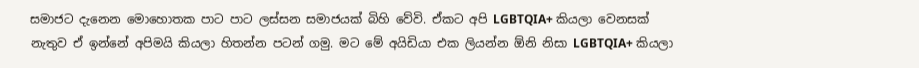සමාජට දැනෙන මොහොතක පාට පාට ලස්සන සමාජයක් බිහි වේවි. ඒකට අපි LGBTQIA+ කියලා වෙනසක් නැතුව ඒ ඉන්නේ අපිමයි කියලා හිතන්න පටන් ගමු. මට මේ අයිඩියා එක ලියන්න ඕනි නිසා LGBTQIA+ කියලා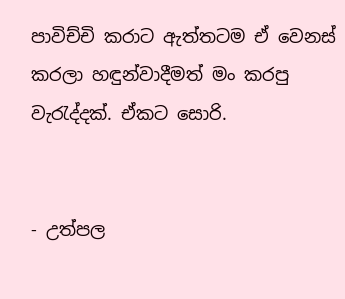පාවිච්චි කරාට ඇත්තටම ඒ වෙනස් කරලා හඳුන්වාදීමත් මං කරපු වැරැද්දක්. ඒකට සොරි.


- උත්පල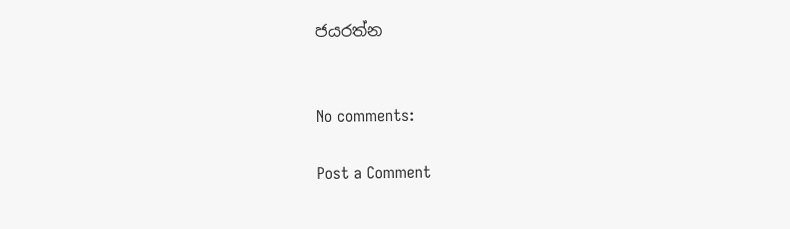ජයරත්න


No comments:

Post a Comment